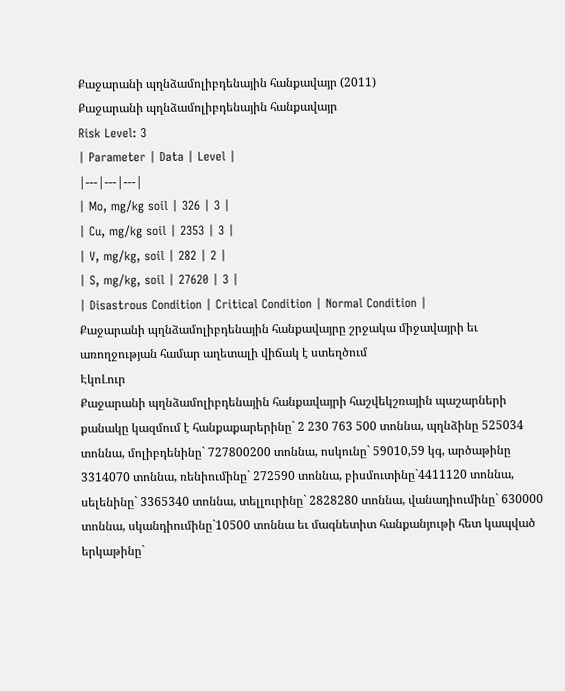Քաջարանի պղնձամոլիբդենային հանքավայր (2011)
Քաջարանի պղնձամոլիբդենային հանքավայր
Risk Level: 3
| Parameter | Data | Level |
|---|---|---|
| Mo, mg/kg soil | 326 | 3 |
| Cu, mg/kg soil | 2353 | 3 |
| V, mg/kg, soil | 282 | 2 |
| S, mg/kg, soil | 27620 | 3 |
| Disastrous Condition | Critical Condition | Normal Condition |
Քաջարանի պղնձամոլիբդենային հանքավայրը շրջակա միջավայրի եւ առողջության համար աղետալի վիճակ է ստեղծում
ԷկոԼուր
Քաջարանի պղնձամոլիբդենային հանքավայրի հաշվեկշռային պաշարների քանակը կազմում է հանքաքարերինը` 2 230 763 500 տոննա, պղնձինը 525034 տոննա, մոլիբդենինը` 727800200 տոննա, ոսկունը` 59010,59 կգ, արծաթինը 3314070 տոննա, ռենիումինը` 272590 տոննա, բիսմուտինը`4411120 տոննա, սելենինը` 3365340 տոննա, տելլուրինը` 2828280 տոննա, վանադիումինը` 630000 տոննա, սկանդիումինը`10500 տոննա եւ մագնետիտ հանքանյութի հետ կապված երկաթինը`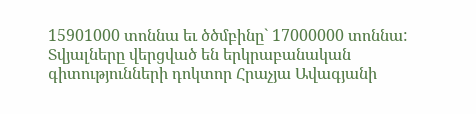15901000 տոննա եւ ծծմբինը` 17000000 տոննա: Տվյալները վերցված են երկրաբանական գիտությունների դոկտոր Հրաչյա Ավագյանի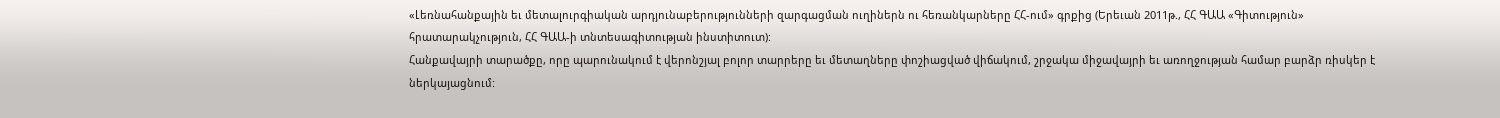«Լեռնահանքային եւ մետալուրգիական արդյունաբերությունների զարգացման ուղիներն ու հեռանկարները ՀՀ-ում» գրքից (Երեւան 2011թ., ՀՀ ԳԱԱ «Գիտություն» հրատարակչություն, ՀՀ ԳԱԱ-ի տնտեսագիտության ինստիտուտ):
Հանքավայրի տարածքը, որը պարունակում է վերոնշյալ բոլոր տարրերը եւ մետաղները փոշիացված վիճակում, շրջակա միջավայրի եւ առողջության համար բարձր ռիսկեր է ներկայացնում: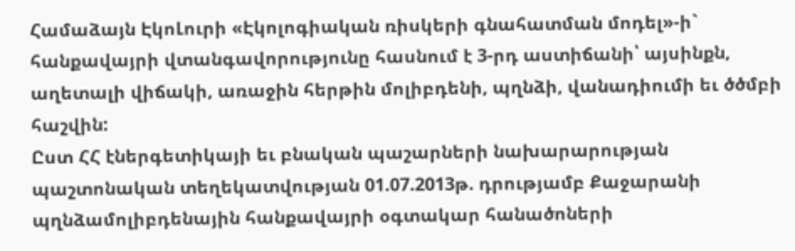Համաձայն ԷկոԼուրի «Էկոլոգիական ռիսկերի գնահատման մոդել»-ի` հանքավայրի վտանգավորությունը հասնում է 3-րդ աստիճանի՝ այսինքն, աղետալի վիճակի, առաջին հերթին մոլիբդենի, պղնձի, վանադիումի եւ ծծմբի հաշվին:
Ըստ ՀՀ էներգետիկայի եւ բնական պաշարների նախարարության պաշտոնական տեղեկատվության 01.07.2013թ. դրությամբ Քաջարանի պղնձամոլիբդենային հանքավայրի օգտակար հանածոների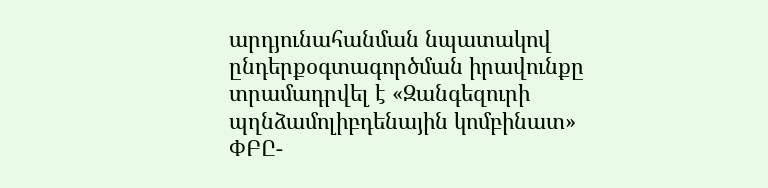արդյունահանման նպատակով ընդերքօգտագործման իրավունքը տրամադրվել է «Զանգեզուրի պղնձամոլիբդենային կոմբինատ» ՓԲԸ-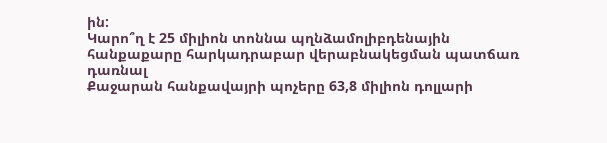ին:
Կարո՞ղ է 25 միլիոն տոննա պղնձամոլիբդենային հանքաքարը հարկադրաբար վերաբնակեցման պատճառ դառնալ
Քաջարան հանքավայրի պոչերը 63,8 միլիոն դոլլարի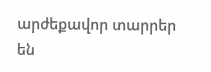արժեքավոր տարրեր են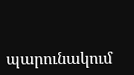պարունակում